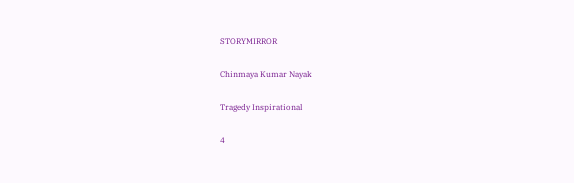STORYMIRROR

Chinmaya Kumar Nayak

Tragedy Inspirational

4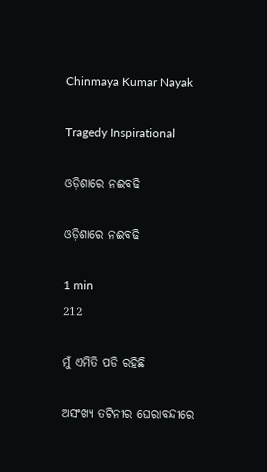Chinmaya Kumar Nayak

Tragedy Inspirational

ଓଡ଼ିଶାରେ ନଈବଢି

ଓଡ଼ିଶାରେ ନଈବଢି

1 min
212

ମୁଁ ଏମିତି ପଡି ରହିଛି

ଅସଂଖ୍ୟ ତଟିନୀର ଘେରାବନ୍ଦୀରେ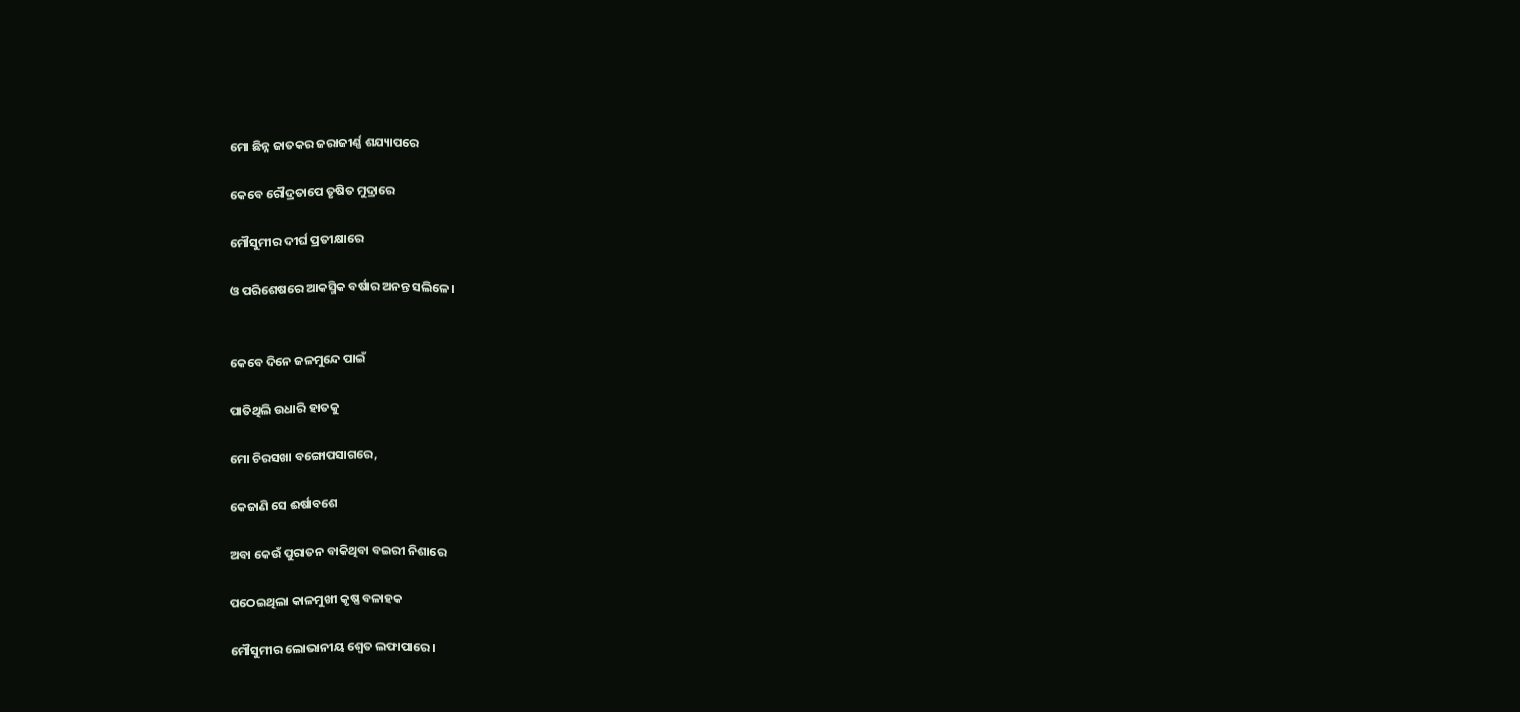ମୋ ଛିନ୍ନ ଜାତକର ଜରାଜୀର୍ଣ୍ଣ ଶଯ୍ୟାପରେ

କେବେ ରୌଦ୍ରତାପେ ତୃଷିତ ମୁଦ୍ରାରେ

ମୌସୁମୀର ଦୀର୍ଘ ପ୍ରତୀକ୍ଷାରେ

ଓ ପରିଶେଷରେ ଆକସ୍ମିକ ବର୍ଷାର ଅନନ୍ତ ସଲିଳେ।


କେବେ ଦିନେ ଜଳମୁନ୍ଦେ ପାଇଁ

ପାତିଥିଲି ଉଧାରି ହାତକୁ

ମୋ ଚିରସଖା ବଙ୍ଗୋପସାଗରେ,

କେଜାଣି ସେ ଈର୍ଷାବଶେ

ଅବା କେଉଁ ପୁରାତନ ବାକିଥିବା ବଇରୀ ନିଶାରେ

ପଠେଇଥିଲା କାଳମୁଖୀ କୃଷ୍ଣ ବଳାହକ

ମୌସୁମୀର ଲୋଭାନୀୟ ଶ୍ୱେତ ଲଫାପାରେ।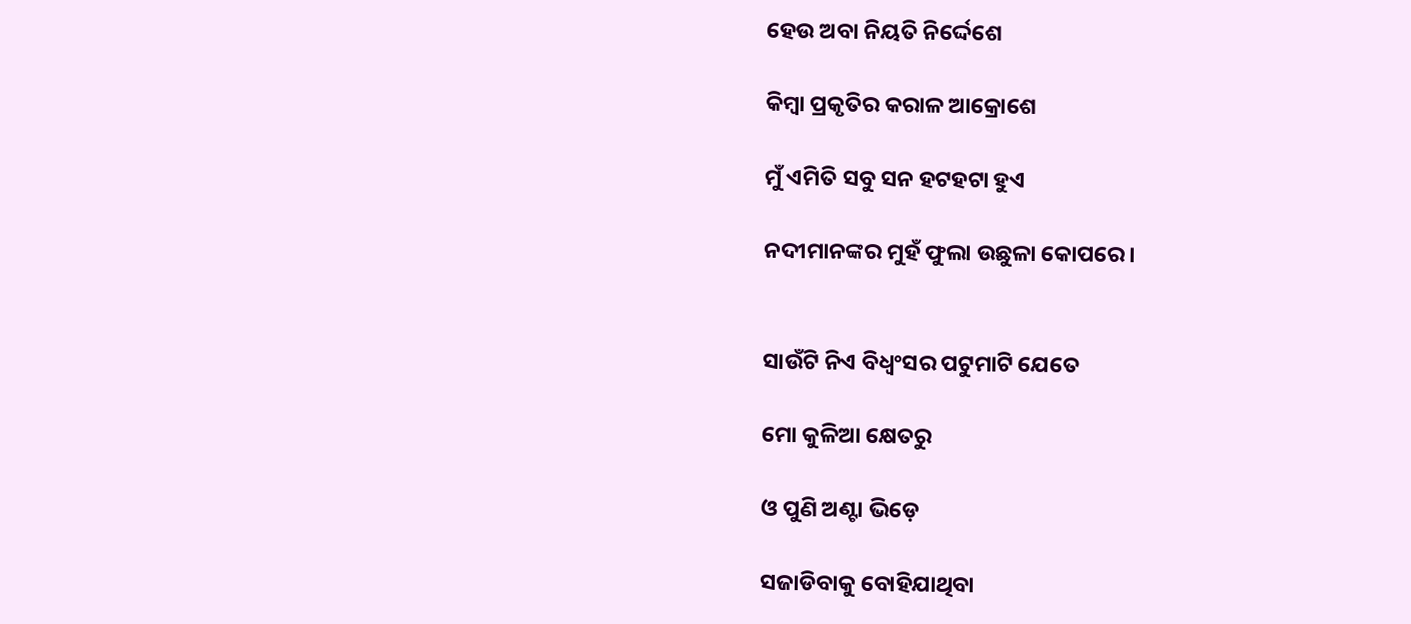ହେଉ ଅବା ନିୟତି ନିର୍ଦ୍ଦେଶେ

କିମ୍ବା ପ୍ରକୃତିର କରାଳ ଆକ୍ରୋଶେ

ମୁଁ ଏମିତି ସବୁ ସନ ହଟହଟା ହୁଏ

ନଦୀମାନଙ୍କର ମୁହଁ ଫୁଲା ଉଛୁଳା କୋପରେ।


ସାଉଁଟି ନିଏ ବିଧ୍ଵଂସର ପଟୁମାଟି ଯେତେ

ମୋ କୁଳିଆ କ୍ଷେତରୁ

ଓ ପୁଣି ଅଣ୍ଟା ଭିଡ଼େ

ସଜାଡିବାକୁ ବୋହିଯାଥିବା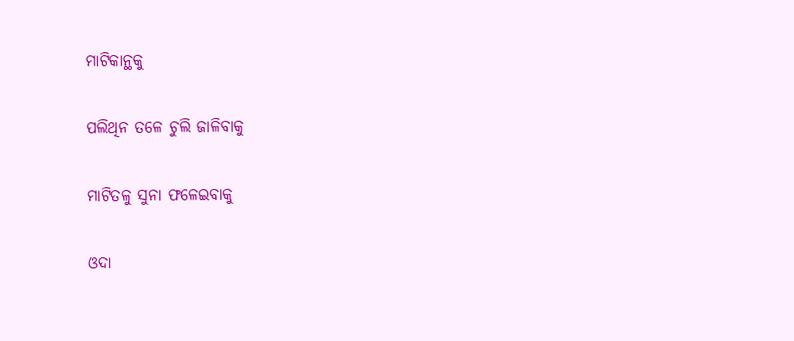ମାଟିକାନ୍ଥକୁ

ପଲିଥିନ ତଳେ ଚୁଲି ଜାଳିବାକୁ

ମାଟିତଳୁ ସୁନା ଫଳେଇବାକୁ

ଓଦା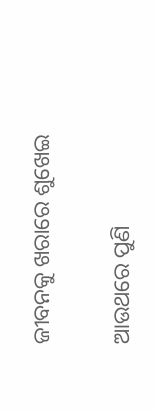ଜୀବନକୁ ଖରାରେ ଶୁଖେଇ

ଆଉଥରେ ପୁଣି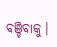ବଞ୍ଚିବାକୁ।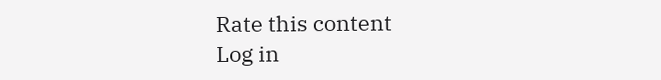Rate this content
Log in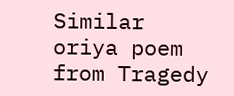Similar oriya poem from Tragedy